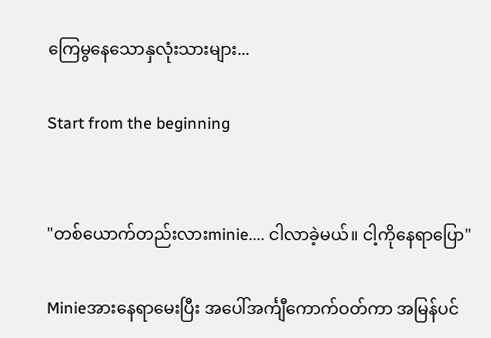ကြေမွနေသောနှလုံးသားများ...

Start from the beginning


"တစ်ယောက်တည်းလားminie.... ငါလာခဲ့မယ်။ ငါ့ကိုနေရာပြော"

Minieအားနေရာမေးပြီး အပေါ်အင်္ကျီကောက်ဝတ်ကာ အမြန်ပင်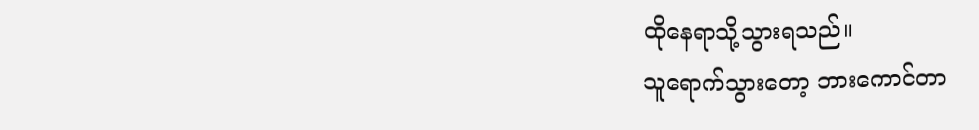ထိုနေရာသို့သွားရသည်။
သူရောက်သွားတော့ ဘားကောင်တာ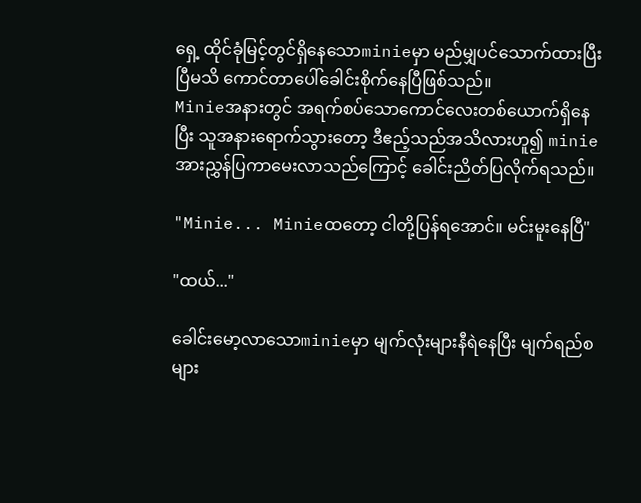ရှေ့ ထိုင်ခုံမြင့်တွင်ရှိနေသောminieမှာ မည်မျှပင်သောက်ထားပြီးပြီမသိ ကောင်တာပေါ်ခေါင်းစိုက်နေပြီဖြစ်သည်။
Minieအနားတွင် အရက်စပ်သောကောင်လေးတစ်ယောက်ရှိနေပြီး သူအနားရောက်သွားတော့ ဒီဧည့်သည်အသိလားဟူ၍ minieအားညွှန်ပြကာမေးလာသည်ကြောင့် ခေါင်းညိတ်ပြလိုက်ရသည်။

"Minie... Minieထတော့ ငါတို့ပြန်ရအောင်။ မင်းမူးနေပြီ"

"ထယ်..."

ခေါင်းမော့လာသောminieမှာ မျက်လုံးများနီရဲနေပြီး မျက်ရည်စများ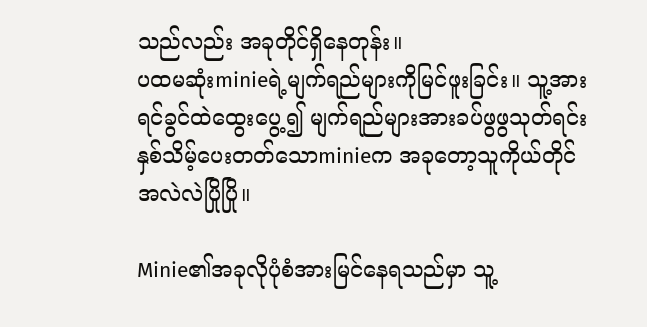သည်လည်း အခုတိုင်ရှိနေတုန်း။
ပထမဆုံးminieရဲ့မျက်ရည်များကိုမြင်ဖူးခြင်း။ သူ့အားရင်ခွင်ထဲထွေးပွေ့၍ မျက်ရည်များအားခပ်ဖွဖွသုတ်ရင်း နှစ်သိမ့်ပေးတတ်သောminieက အခုတော့သူကိုယ်တိုင်အလဲလဲပြိုပြို။

Minie၏အခုလိုပုံစံအားမြင်နေရသည်မှာ သူ့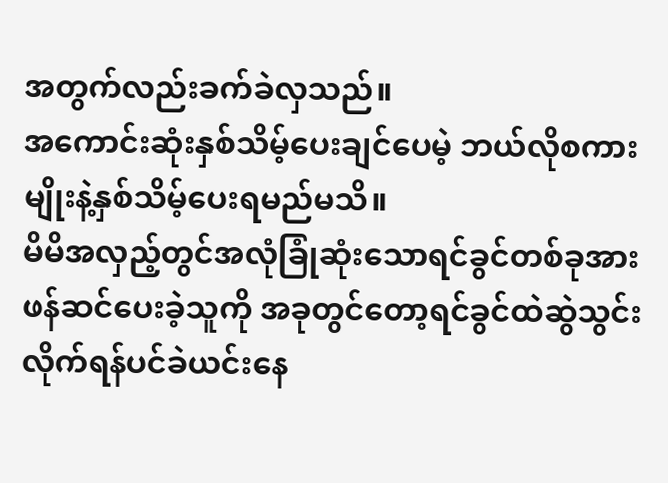အတွက်လည်းခက်ခဲလှသည်။
အကောင်းဆုံးနှစ်သိမ့်ပေးချင်ပေမဲ့ ဘယ်လိုစကားမျိုးနဲ့နှစ်သိမ့်ပေးရမည်မသိ။
မိမိအလှည့်တွင်အလုံခြုံဆုံးသောရင်ခွင်တစ်ခုအားဖန်ဆင်ပေးခဲ့သူကို အခုတွင်တော့ရင်ခွင်ထဲဆွဲသွင်းလိုက်ရန်ပင်ခဲယင်းနေ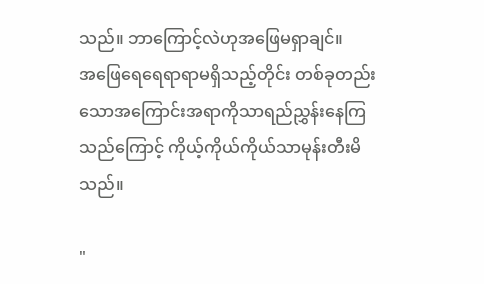သည်။ ဘာကြောင့်လဲဟုအဖြေမရှာချင်။
အဖြေရေရေရာရာမရှိသည့်တိုင်း တစ်ခုတည်းသောအကြောင်းအရာကိုသာရည်ညွှန်းနေကြသည်ကြောင့် ကိုယ့်ကိုယ်ကိုယ်သာမုန်းတီးမိသည်။

"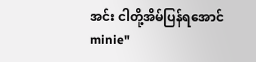အင်း ငါတို့အိမ်ပြန်ရအောင်minie"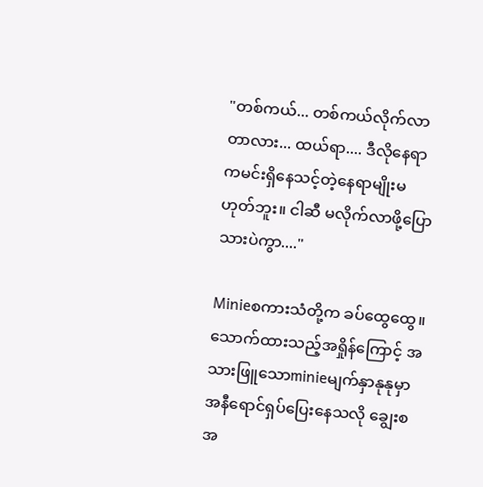"တစ်ကယ်... တစ်ကယ်လိုက်လာတာလား... ထယ်ရာ.... ဒီလိုနေရာကမင်းရှိနေသင့်တဲ့နေရာမျိုးမဟုတ်ဘူး။ ငါဆီ မလိုက်လာဖို့ပြောသားပဲကွာ...."

Minieစကားသံတို့က ခပ်ထွေထွေ။
သောက်ထားသည့်အရှိုန်ကြောင့် အသားဖြူသောminieမျက်နှာနုနုမှာအနီရောင်ရှပ်ပြေးနေသလို ချွေးစအ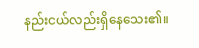နည်းငယ်လည်းရှိနေသေး၏။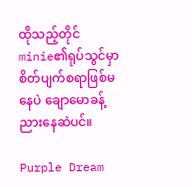ထိုသည့်တိုင် minie၏ရုပ်သွင်မှာစိတ်ပျက်စရာဖြစ်မနေပဲ ချောမောခန့်ညားနေဆဲပင်။

Purple Dream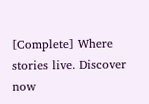[Complete] Where stories live. Discover now